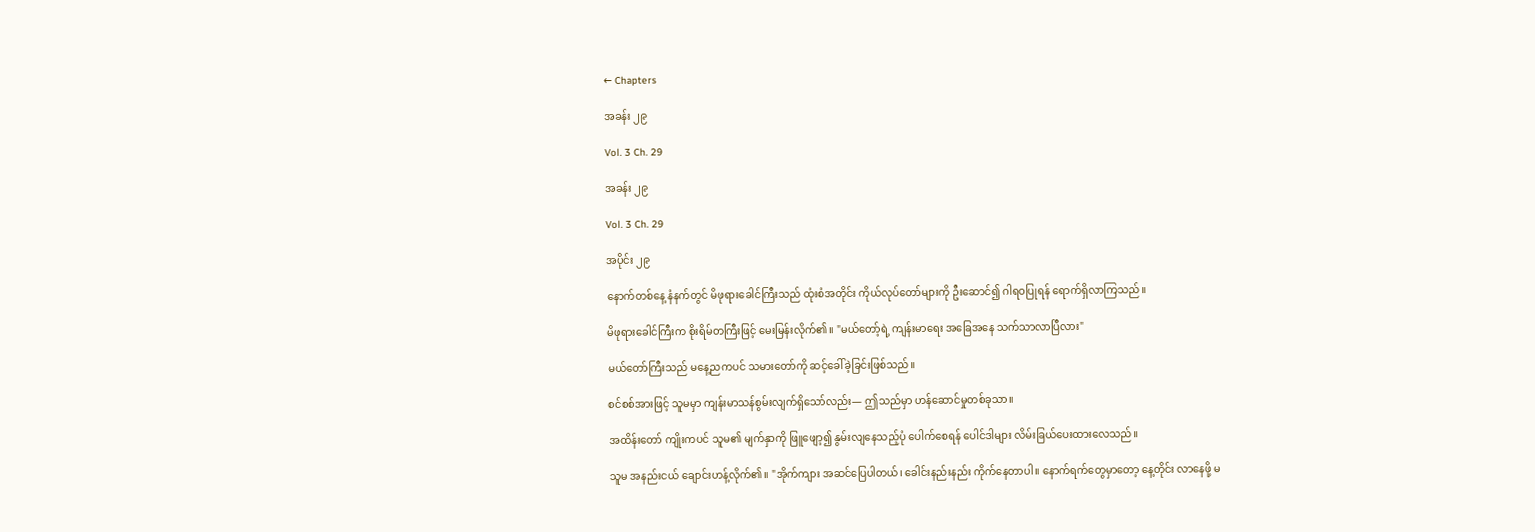← Chapters

အခန်း ၂၉

Vol. 3 Ch. 29

အခန်း ၂၉

Vol. 3 Ch. 29

အပိုင်း ၂၉

နောက်တစ်နေ့ နံနက်တွင် မိဖုရားခေါင်ကြီးသည် ထုံးစံအတိုင်း ကိုယ်လုပ်တော်များကို ဦးဆောင်၍ ဂါရဝပြုရန် ရောက်ရှိလာကြသည်။

မိဖုရားခေါင်ကြီးက စိုးရိမ်တကြီးဖြင့် မေးမြန်းလိုက်၏။ "မယ်တော့်ရဲ့ ကျန်းမာရေး အခြေအနေ သက်သာလာပြီလား"

မယ်တော်ကြီးသည် မနေ့ညကပင် သမားတော်ကို ဆင့်ခေါ်ခဲ့ခြင်းဖြစ်သည်။

စင်စစ်အားဖြင့် သူမမှာ ကျန်းမာသန်စွမ်းလျက်ရှိသော်လည်း— ဤသည်မှာ ဟန်ဆောင်မှုတစ်ခုသာ။

အထိန်းတော် ကျိုးကပင် သူမ၏ မျက်နှာကို ဖြူဖျော့၍ နွမ်းလျနေသည့်ပုံ ပေါက်စေရန် ပေါင်ဒါများ လိမ်းခြယ်ပေးထားလေသည်။

သူမ အနည်းငယ် ချောင်းဟန့်လိုက်၏။ "အိုက်ကျား အဆင်ပြေပါတယ်၊ ခေါင်းနည်းနည်း ကိုက်နေတာပါ။ နောက်ရက်တွေမှာတော့ နေ့တိုင်း လာနေဖို့ မ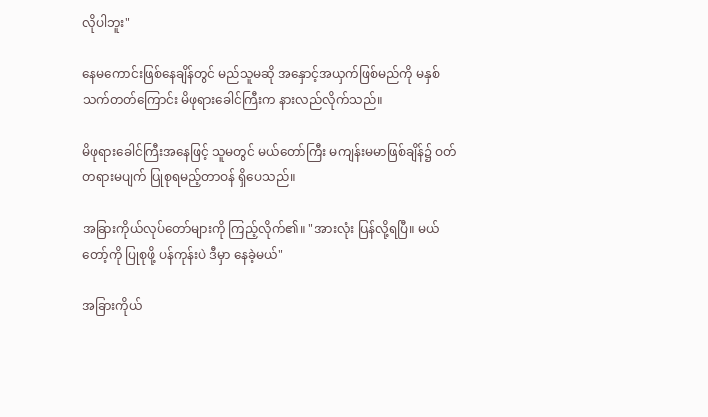လိုပါဘူး"

နေမကောင်းဖြစ်နေချိန်တွင် မည်သူမဆို အနှောင့်အယှက်ဖြစ်မည်ကို မနှစ်သက်တတ်ကြောင်း မိဖုရားခေါင်ကြီးက နားလည်လိုက်သည်။

မိဖုရားခေါင်ကြီးအနေဖြင့် သူမတွင် မယ်တော်ကြီး မကျန်းမမာဖြစ်ချိန်၌ ဝတ်တရားမပျက် ပြုစုရမည့်တာဝန် ရှိပေသည်။

အခြားကိုယ်လုပ်တော်များကို ကြည့်လိုက်၏။ "အားလုံး ပြန်လို့ရပြီ။ မယ်တော့်ကို ပြုစုဖို့ ပန်ကုန်းပဲ ဒီမှာ နေခဲ့မယ်"

အခြားကိုယ်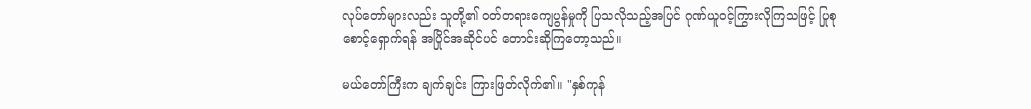လုပ်တော်များလည်း သူတို့၏ ဝတ်တရားကျေပွန်မှုကို ပြသလိုသည့်အပြင် ဂုဏ်ယူဝင့်ကြွားလိုကြသဖြင့် ပြုစုစောင့်ရှောက်ရန် အပြိုင်အဆိုင်ပင် တောင်းဆိုကြတော့သည်။

မယ်တော်ကြီးက ချက်ချင်း ကြားဖြတ်လိုက်၏။ "နှစ်ကုန်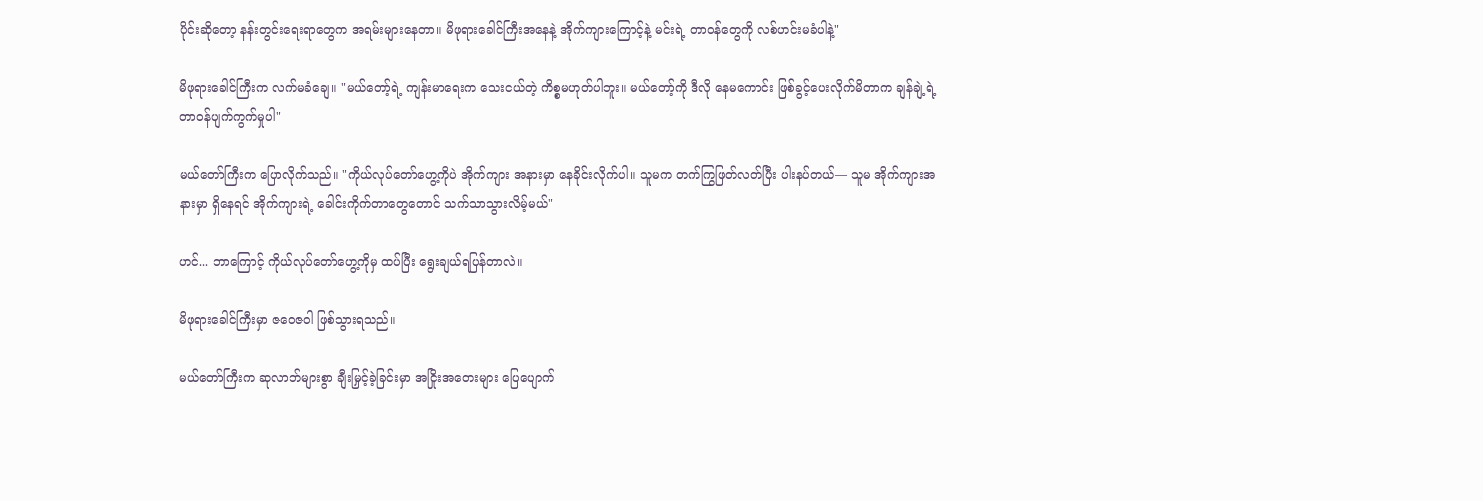ပိုင်းဆိုတော့ နန်းတွင်းရေးရာတွေက အရမ်းများနေတာ။ မိဖုရားခေါင်ကြီးအနေနဲ့ အိုက်ကျားကြောင့်နဲ့ မင်းရဲ့ တာဝန်တွေကို လစ်ဟင်းမခံပါနဲ့"

မိဖုရားခေါင်ကြီးက လက်မခံချေ။ "မယ်တော့်ရဲ့ ကျန်းမာရေးက သေးငယ်တဲ့ ကိစ္စမဟုတ်ပါဘူး။ မယ်တော့်ကို ဒီလို နေမကောင်း ဖြစ်ခွင့်ပေးလိုက်မိတာက ချန်ချဲ့ရဲ့ တာဝန်ပျက်ကွက်မှုပါ"

မယ်တော်ကြီးက ပြောလိုက်သည်။ "ကိုယ်လုပ်တော်ဟွေ့ကိုပဲ အိုက်ကျား အနားမှာ နေခိုင်းလိုက်ပါ။ သူမက တက်ကြွဖြတ်လတ်ပြီး ပါးနပ်တယ်— သူမ အိုက်ကျားအနားမှာ ရှိနေရင် အိုက်ကျားရဲ့ ခေါင်းကိုက်တာတွေတောင် သက်သာသွားလိမ့်မယ်"

ဟင်... ဘာကြောင့် ကိုယ်လုပ်တော်ဟွေ့ကိုမှ ထပ်ပြီး ရွေးချယ်ရပြန်တာလဲ။

မိဖုရားခေါင်ကြီးမှာ ဇဝေဇဝါ ဖြစ်သွားရသည်။

မယ်တော်ကြီးက ဆုလာဘ်များစွာ ချီးမြှင့်ခဲ့ခြင်းမှာ အငြိုးအတေးများ ပြေပျောက်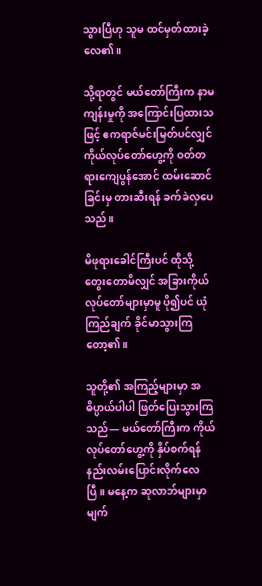သွားပြီဟု သူမ ထင်မှတ်ထားခဲ့လေ၏။

သို့ရာတွင် မယ်တော်ကြီးက နာမကျန်းမှုကို အကြောင်းပြထားသဖြင့် ဧကရာဇ်မင်းမြတ်ပင်လျှင် ကိုယ်လုပ်တော်ဟွေ့ကို ဝတ်တရားကျေပွန်အောင် ထမ်းဆောင်ခြင်းမှ တားဆီးရန် ခက်ခဲလှပေသည်။

မိဖုရားခေါင်ကြီးပင် ထိုသို့ တွေးတောမိလျှင် အခြားကိုယ်လုပ်တော်များမှာမူ ပို၍ပင် ယုံကြည်ချက် ခိုင်မာသွားကြတော့၏။

သူတို့၏ အကြည့်များမှာ အဓိပ္ပာယ်ပါပါ ဖြတ်ပြေးသွားကြသည်— မယ်တော်ကြီးက ကိုယ်လုပ်တော်ဟွေ့ကို နှိပ်စက်ရန် နည်းလမ်းပြောင်းလိုက်လေပြီ။ မနေ့က ဆုလာဘ်များမှာ မျက်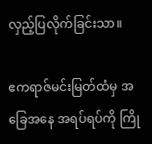လှည့်ပြလိုက်ခြင်းသာ။

ဧကရာဇ်မင်းမြတ်ထံမှ အခြေအနေ အရပ်ရပ်ကို ကြို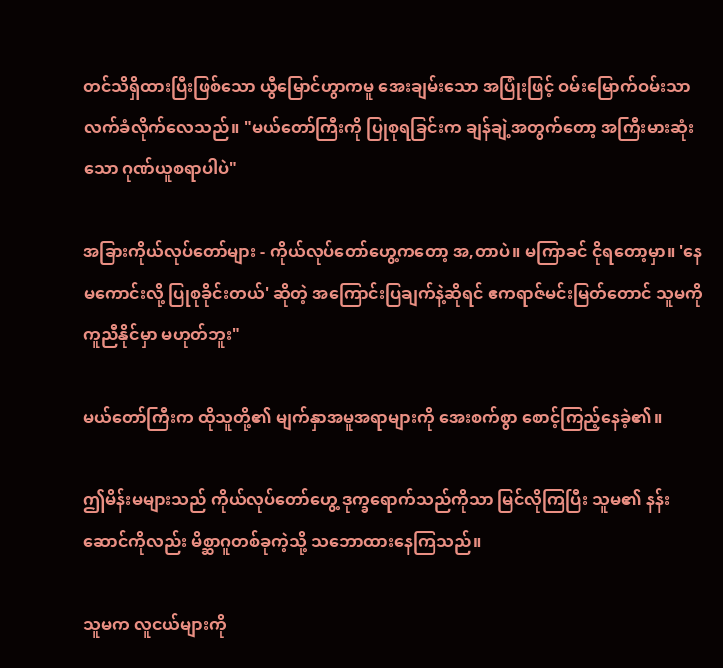တင်သိရှိထားပြီးဖြစ်သော ယွီမြောင်ဟွာကမူ အေးချမ်းသော အပြုံးဖြင့် ဝမ်းမြောက်ဝမ်းသာ လက်ခံလိုက်လေသည်။ "မယ်တော်ကြီးကို ပြုစုရခြင်းက ချန်ချဲ့အတွက်တော့ အကြီးမားဆုံးသော ဂုဏ်ယူစရာပါပဲ"

အခြားကိုယ်လုပ်တော်များ - ကိုယ်လုပ်တော်ဟွေ့ကတော့ အ,တာပဲ။ မကြာခင် ငိုရတော့မှာ။ 'နေမကောင်းလို့ ပြုစုခိုင်းတယ်' ဆိုတဲ့ အကြောင်းပြချက်နဲ့ဆိုရင် ဧကရာဇ်မင်းမြတ်တောင် သူမကို ကူညီနိုင်မှာ မဟုတ်ဘူး"

မယ်တော်ကြီးက ထိုသူတို့၏ မျက်နှာအမူအရာများကို အေးစက်စွာ စောင့်ကြည့်နေခဲ့၏။

ဤမိန်းမများသည် ကိုယ်လုပ်တော်ဟွေ့ ဒုက္ခရောက်သည်ကိုသာ မြင်လိုကြပြီး သူမ၏ နန်းဆောင်ကိုလည်း မိစ္ဆာဂူတစ်ခုကဲ့သို့ သဘောထားနေကြသည်။

သူမက လူငယ်များကို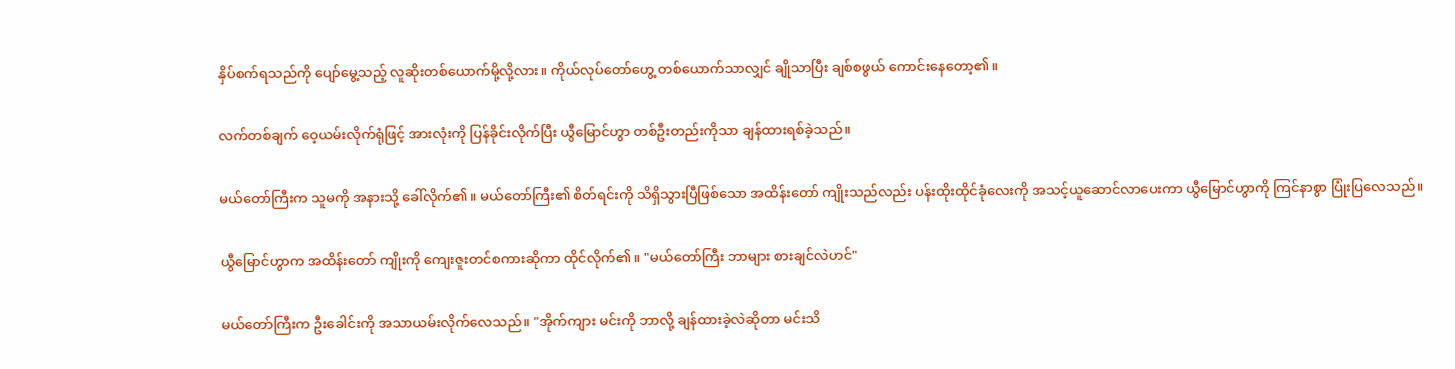နှိပ်စက်ရသည်ကို ပျော်မွေ့သည့် လူဆိုးတစ်ယောက်မို့လို့လား။ ကိုယ်လုပ်တော်ဟွေ့ တစ်ယောက်သာလျှင် ချိုသာပြီး ချစ်စဖွယ် ကောင်းနေတော့၏။

လက်တစ်ချက် ဝေ့ယမ်းလိုက်ရုံဖြင့် အားလုံးကို ပြန်ခိုင်းလိုက်ပြီး ယွီမြောင်ဟွာ တစ်ဦးတည်းကိုသာ ချန်ထားရစ်ခဲ့သည်။

မယ်တော်ကြီးက သူမကို အနားသို့ ခေါ်လိုက်၏။ မယ်တော်ကြီး၏ စိတ်ရင်းကို သိရှိသွားပြီဖြစ်သော အထိန်းတော် ကျိုးသည်လည်း ပန်းထိုးထိုင်ခုံလေးကို အသင့်ယူဆောင်လာပေးကာ ယွီမြောင်ဟွာကို ကြင်နာစွာ ပြုံးပြလေသည်။

ယွီမြောင်ဟွာက အထိန်းတော် ကျိုးကို ကျေးဇူးတင်စကားဆိုကာ ထိုင်လိုက်၏။ "မယ်တော်ကြီး ဘာများ စားချင်လဲဟင်"

မယ်တော်ကြီးက ဦးခေါင်းကို အသာယမ်းလိုက်လေသည်။ "အိုက်ကျား မင်းကို ဘာလို့ ချန်ထားခဲ့လဲဆိုတာ မင်းသိ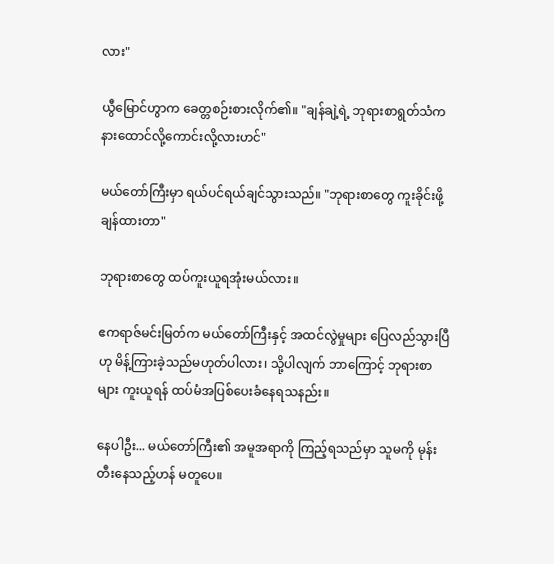လား"

ယွီမြောင်ဟွာက ခေတ္တစဉ်းစားလိုက်၏။ "ချန်ချဲ့ရဲ့ ဘုရားစာရွတ်သံက နားထောင်လို့ကောင်းလို့လားဟင်"

မယ်တော်ကြီးမှာ ရယ်ပင်ရယ်ချင်သွားသည်။ "ဘုရားစာတွေ ကူးခိုင်းဖို့ ချန်ထားတာ"

ဘုရားစာတွေ ထပ်ကူးယူရအုံးမယ်လား။

ဧကရာဇ်မင်းမြတ်က မယ်တော်ကြီးနှင့် အထင်လွဲမှုများ ပြေလည်သွားပြီဟု မိန့်ကြားခဲ့သည်မဟုတ်ပါလား၊ သို့ပါလျက် ဘာကြောင့် ဘုရားစာများ ကူးယူရန် ထပ်မံအပြစ်ပေးခံနေရသနည်း။

နေပါဦး... မယ်တော်ကြီး၏ အမူအရာကို ကြည့်ရသည်မှာ သူမကို မုန်းတီးနေသည့်ဟန် မတူပေ။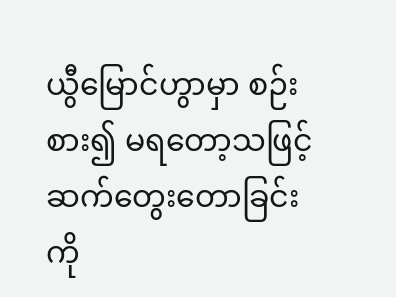ယွီမြောင်ဟွာမှာ စဉ်းစား၍ မရတော့သဖြင့် ဆက်တွေးတောခြင်းကို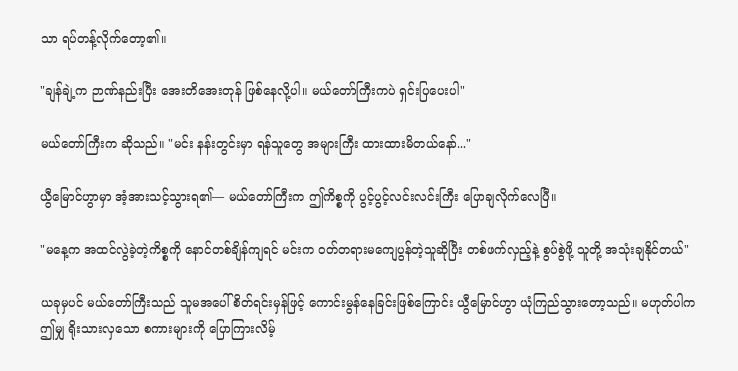သာ ရပ်တန့်လိုက်တော့၏။

"ချန်ချဲ့က ဉာဏ်နည်းပြီး အေးတိအေးတုန် ဖြစ်နေလို့ပါ။ မယ်တော်ကြီးကပဲ ရှင်းပြပေးပါ"

မယ်တော်ကြီးက ဆိုသည်။ "မင်း နန်းတွင်းမှာ ရန်သူတွေ အများကြီး ထားထားမိတယ်နော်..."

ယွီမြောင်ဟွာမှာ အံ့အားသင့်သွားရ၏— မယ်တော်ကြီးက ဤကိစ္စကို ပွင့်ပွင့်လင်းလင်းကြီး ပြောချလိုက်လေပြီ။

"မနေ့က အထင်လွဲခဲ့တဲ့ကိစ္စကို နောင်တစ်ချိန်ကျရင် မင်းက ဝတ်တရားမကျေပွန်တဲ့သူဆိုပြီး တစ်ဖက်လှည့်နဲ့ စွပ်စွဲဖို့ သူတို့ အသုံးချနိုင်တယ်"

ယခုမှပင် မယ်တော်ကြီးသည် သူမအပေါ် စိတ်ရင်းမှန်ဖြင့် ကောင်းမွန်နေခြင်းဖြစ်ကြောင်း ယွီမြောင်ဟွာ ယုံကြည်သွားတော့သည်။ မဟုတ်ပါက ဤမျှ ရိုးသားလှသော စကားများကို ပြောကြားလိမ့်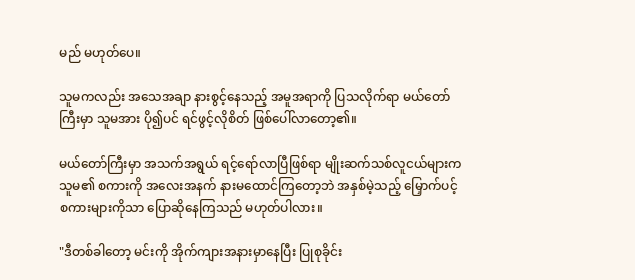မည် မဟုတ်ပေ။

သူမကလည်း အသေအချာ နားစွင့်နေသည့် အမူအရာကို ပြသလိုက်ရာ မယ်တော်ကြီးမှာ သူမအား ပို၍ပင် ရင်ဖွင့်လိုစိတ် ဖြစ်ပေါ်လာတော့၏။

မယ်တော်ကြီးမှာ အသက်အရွယ် ရင့်ရော်လာပြီဖြစ်ရာ မျိုးဆက်သစ်လူငယ်များက သူမ၏ စကားကို အလေးအနက် နားမထောင်ကြတော့ဘဲ အနှစ်မဲ့သည့် မြှောက်ပင့်စကားများကိုသာ ပြောဆိုနေကြသည် မဟုတ်ပါလား။

"ဒီတစ်ခါတော့ မင်းကို အိုက်ကျားအနားမှာနေပြီး ပြုစုခိုင်း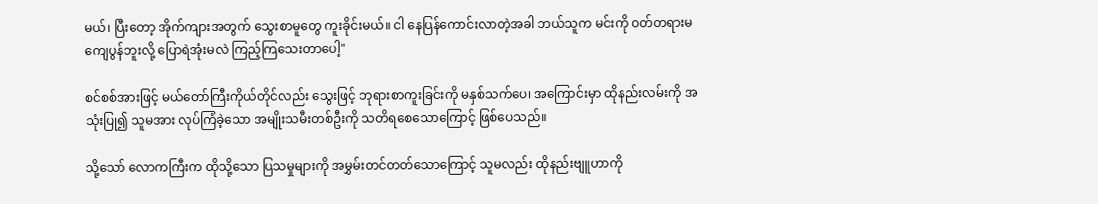မယ်၊ ပြီးတော့ အိုက်ကျားအတွက် သွေးစာမူတွေ ကူးခိုင်းမယ်။ ငါ နေပြန်ကောင်းလာတဲ့အခါ ဘယ်သူက မင်းကို ဝတ်တရားမကျေပွန်ဘူးလို့ ပြောရဲအုံးမလဲ ကြည့်ကြသေးတာပေါ့"

စင်စစ်အားဖြင့် မယ်တော်ကြီးကိုယ်တိုင်လည်း သွေးဖြင့် ဘုရားစာကူးခြင်းကို မနှစ်သက်ပေ၊ အကြောင်းမှာ ထိုနည်းလမ်းကို အသုံးပြု၍ သူမအား လုပ်ကြံခဲ့သော အမျိုးသမီးတစ်ဦးကို သတိရစေသောကြောင့် ဖြစ်ပေသည်။

သို့သော် လောကကြီးက ထိုသို့သော ပြသမှုများကို အမွှမ်းတင်တတ်သောကြောင့် သူမလည်း ထိုနည်းဗျူဟာကို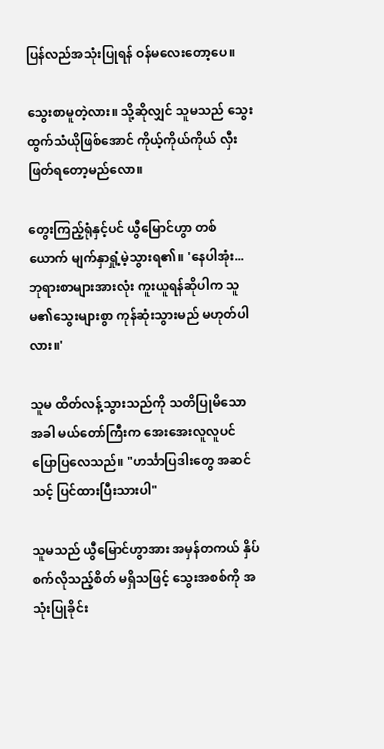ပြန်လည်အသုံးပြုရန် ဝန်မလေးတော့ပေ။

သွေးစာမူတဲ့လား။ သို့ဆိုလျှင် သူမသည် သွေးထွက်သံယိုဖြစ်အောင် ကိုယ့်ကိုယ်ကိုယ် လှီးဖြတ်ရတော့မည်လော။

တွေးကြည့်ရုံနှင့်ပင် ယွီမြောင်ဟွာ တစ်ယောက် မျက်နှာရှုံ့မဲ့သွားရ၏။ 'နေပါအုံး... ဘုရားစာများအားလုံး ကူးယူရန်ဆိုပါက သူမ၏သွေးများစွာ ကုန်ဆုံးသွားမည် မဟုတ်ပါလား။'

သူမ ထိတ်လန့်သွားသည်ကို သတိပြုမိသောအခါ မယ်တော်ကြီးက အေးအေးလူလူပင် ပြောပြလေသည်။ "ဟင်္သာပြဒါးတွေ အဆင်သင့် ပြင်ထားပြီးသားပါ"

သူမသည် ယွီမြောင်ဟွာအား အမှန်တကယ် နှိပ်စက်လိုသည့်စိတ် မရှိသဖြင့် သွေးအစစ်ကို အသုံးပြုခိုင်း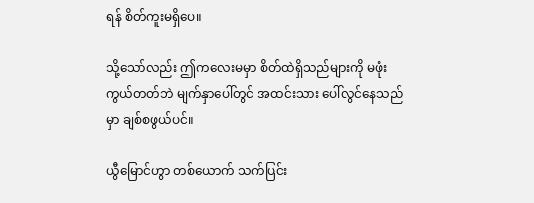ရန် စိတ်ကူးမရှိပေ။

သို့သော်လည်း ဤကလေးမမှာ စိတ်ထဲရှိသည်များကို မဖုံးကွယ်တတ်ဘဲ မျက်နှာပေါ်တွင် အထင်းသား ပေါ်လွင်နေသည်မှာ ချစ်စဖွယ်ပင်။

ယွီမြောင်ဟွာ တစ်ယောက် သက်ပြင်း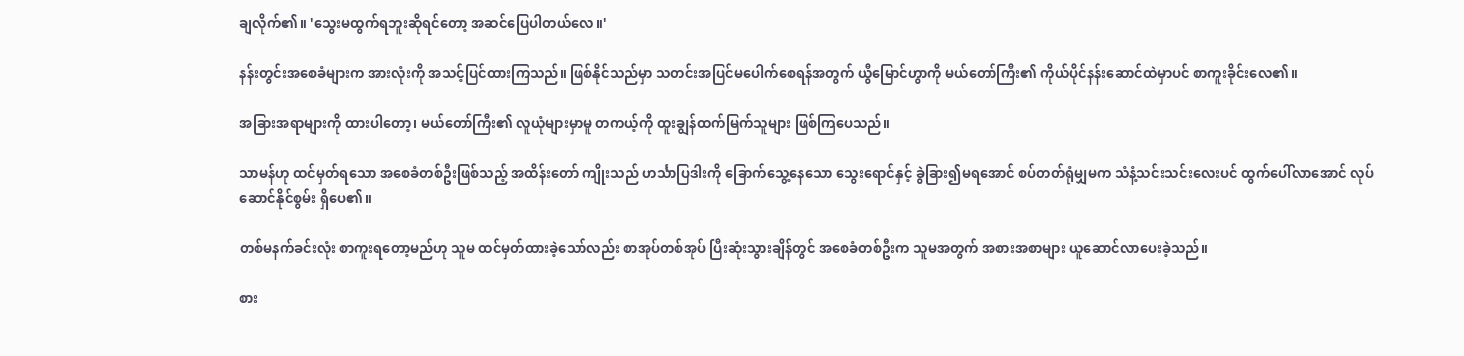ချလိုက်၏။ 'သွေးမထွက်ရဘူးဆိုရင်တော့ အဆင်ပြေပါတယ်လေ။'

နန်းတွင်းအစေခံများက အားလုံးကို အသင့်ပြင်ထားကြသည်။ ဖြစ်နိုင်သည်မှာ သတင်းအပြင်မပေါက်စေရန်အတွက် ယွီမြောင်ဟွာကို မယ်တော်ကြီး၏ ကိုယ်ပိုင်နန်းဆောင်ထဲမှာပင် စာကူးခိုင်းလေ၏။

အခြားအရာများကို ထားပါတော့၊ မယ်တော်ကြီး၏ လူယုံများမှာမူ တကယ့်ကို ထူးချွန်ထက်မြက်သူများ ဖြစ်ကြပေသည်။

သာမန်ဟု ထင်မှတ်ရသော အစေခံတစ်ဦးဖြစ်သည့် အထိန်းတော် ကျိုးသည် ဟင်္သာပြဒါးကို ခြောက်သွေ့နေသော သွေးရောင်နှင့် ခွဲခြား၍မရအောင် စပ်တတ်ရုံမျှမက သံနံ့သင်းသင်းလေးပင် ထွက်ပေါ်လာအောင် လုပ်ဆောင်နိုင်စွမ်း ရှိပေ၏။

တစ်မနက်ခင်းလုံး စာကူးရတော့မည်ဟု သူမ ထင်မှတ်ထားခဲ့သော်လည်း စာအုပ်တစ်အုပ် ပြီးဆုံးသွားချိန်တွင် အစေခံတစ်ဦးက သူမအတွက် အစားအစာများ ယူဆောင်လာပေးခဲ့သည်။

စား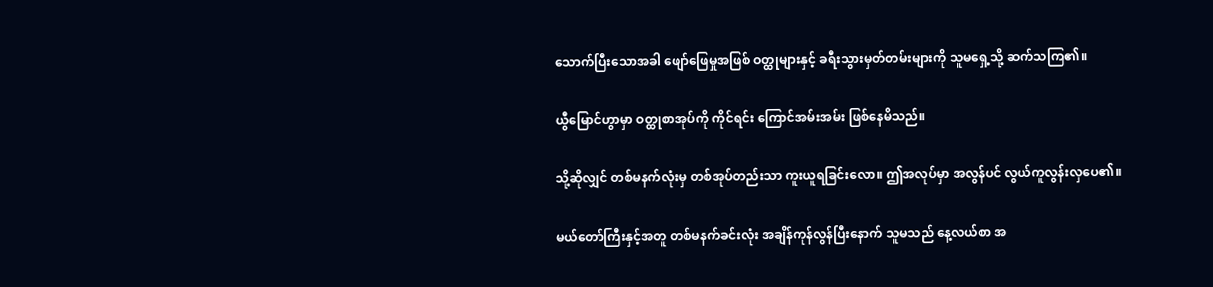သောက်ပြီးသောအခါ ဖျော်ဖြေမှုအဖြစ် ဝတ္ထုများနှင့် ခရီးသွားမှတ်တမ်းများကို သူမရှေ့သို့ ဆက်သကြ၏။

ယွီမြောင်ဟွာမှာ ဝတ္ထုစာအုပ်ကို ကိုင်ရင်း ကြောင်အမ်းအမ်း ဖြစ်နေမိသည်။

သို့ဆိုလျှင် တစ်မနက်လုံးမှ တစ်အုပ်တည်းသာ ကူးယူရခြင်းလော။ ဤအလုပ်မှာ အလွန်ပင် လွယ်ကူလွန်းလှပေ၏။

မယ်တော်ကြီးနှင့်အတူ တစ်မနက်ခင်းလုံး အချိန်ကုန်လွန်ပြီးနောက် သူမသည် နေ့လယ်စာ အ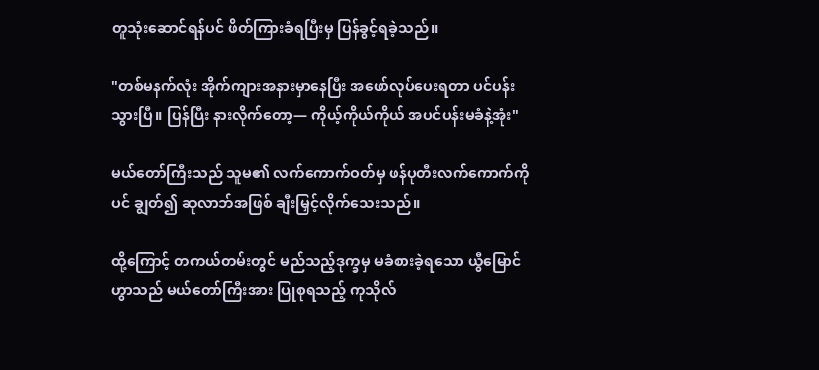တူသုံးဆောင်ရန်ပင် ဖိတ်ကြားခံရပြီးမှ ပြန်ခွင့်ရခဲ့သည်။

"တစ်မနက်လုံး အိုက်ကျားအနားမှာနေပြီး အဖော်လုပ်ပေးရတာ ပင်ပန်းသွားပြီ။ ပြန်ပြီး နားလိုက်တော့— ကိုယ့်ကိုယ်ကိုယ် အပင်ပန်းမခံနဲ့အုံး"

မယ်တော်ကြီးသည် သူမ၏ လက်ကောက်ဝတ်မှ ဖန်ပုတီးလက်ကောက်ကိုပင် ချွတ်၍ ဆုလာဘ်အဖြစ် ချီးမြှင့်လိုက်သေးသည်။

ထို့ကြောင့် တကယ်တမ်းတွင် မည်သည့်ဒုက္ခမှ မခံစားခဲ့ရသော ယွီမြောင်ဟွာသည် မယ်တော်ကြီးအား ပြုစုရသည့် ကုသိုလ်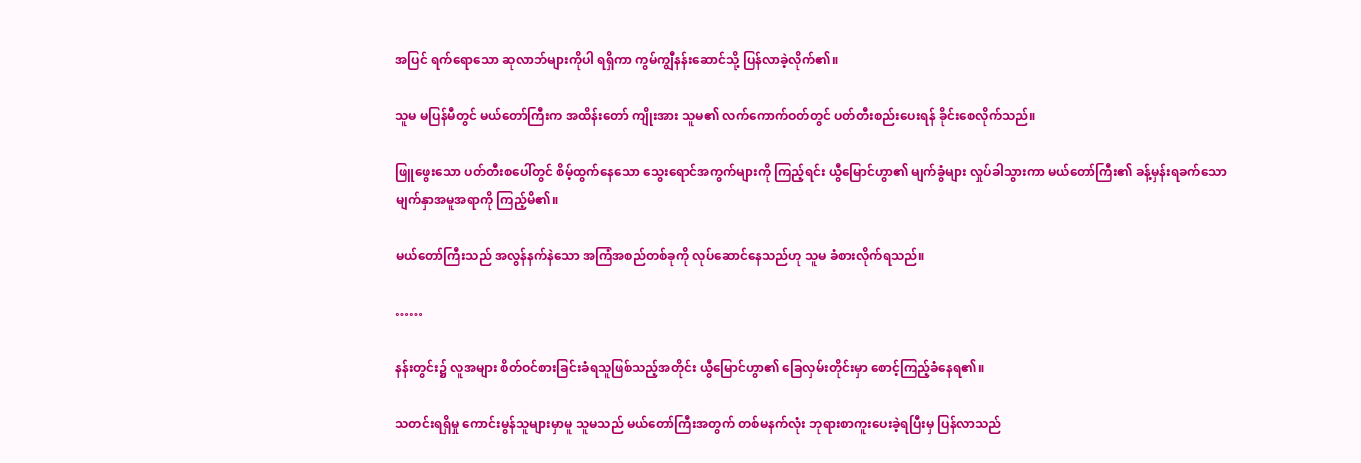အပြင် ရက်ရောသော ဆုလာဘ်များကိုပါ ရရှိကာ ကွမ်ကျွီနန်းဆောင်သို့ ပြန်လာခဲ့လိုက်၏။

သူမ မပြန်မီတွင် မယ်တော်ကြီးက အထိန်းတော် ကျိုးအား သူမ၏ လက်ကောက်ဝတ်တွင် ပတ်တီးစည်းပေးရန် ခိုင်းစေလိုက်သည်။

ဖြူဖွေးသော ပတ်တီးစပေါ်တွင် စိမ့်ထွက်နေသော သွေးရောင်အကွက်များကို ကြည့်ရင်း ယွီမြောင်ဟွာ၏ မျက်ခွံများ လှုပ်ခါသွားကာ မယ်တော်ကြီး၏ ခန့်မှန်းရခက်သော မျက်နှာအမူအရာကို ကြည့်မိ၏။

မယ်တော်ကြီးသည် အလွန်နက်နဲသော အကြံအစည်တစ်ခုကို လုပ်ဆောင်နေသည်ဟု သူမ ခံစားလိုက်ရသည်။

……

နန်းတွင်း၌ လူအများ စိတ်ဝင်စားခြင်းခံရသူဖြစ်သည့်အတိုင်း ယွီမြောင်ဟွာ၏ ခြေလှမ်းတိုင်းမှာ စောင့်ကြည့်ခံနေရ၏။

သတင်းရရှိမှု ကောင်းမွန်သူများမှာမူ သူမသည် မယ်တော်ကြီးအတွက် တစ်မနက်လုံး ဘုရားစာကူးပေးခဲ့ရပြီးမှ ပြန်လာသည်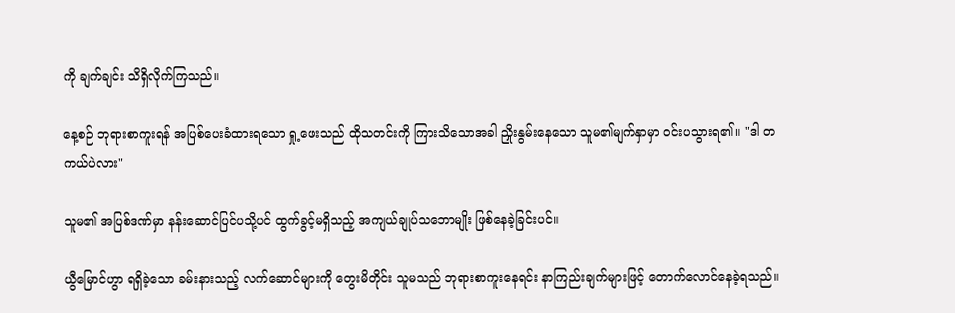ကို ချက်ချင်း သိရှိလိုက်ကြသည်။

နေ့စဉ် ဘုရားစာကူးရန် အပြစ်ပေးခံထားရသော ရှု့ဖေးသည် ထိုသတင်းကို ကြားသိသောအခါ ညှိုးနွမ်းနေသော သူမ၏မျက်နှာမှာ ဝင်းပသွားရ၏။ "ဒါ တကယ်ပဲလား"

သူမ၏ အပြစ်ဒဏ်မှာ နန်းဆောင်ပြင်ပသို့ပင် ထွက်ခွင့်မရှိသည့် အကျယ်ချုပ်သဘောမျိုး ဖြစ်နေခဲ့ခြင်းပင်။

ယွီမြောင်ဟွာ ရရှိခဲ့သော ခမ်းနားသည့် လက်ဆောင်များကို တွေးမိတိုင်း သူမသည် ဘုရားစာကူးနေရင်း နာကြည်းချက်များဖြင့် တောက်လောင်နေခဲ့ရသည်။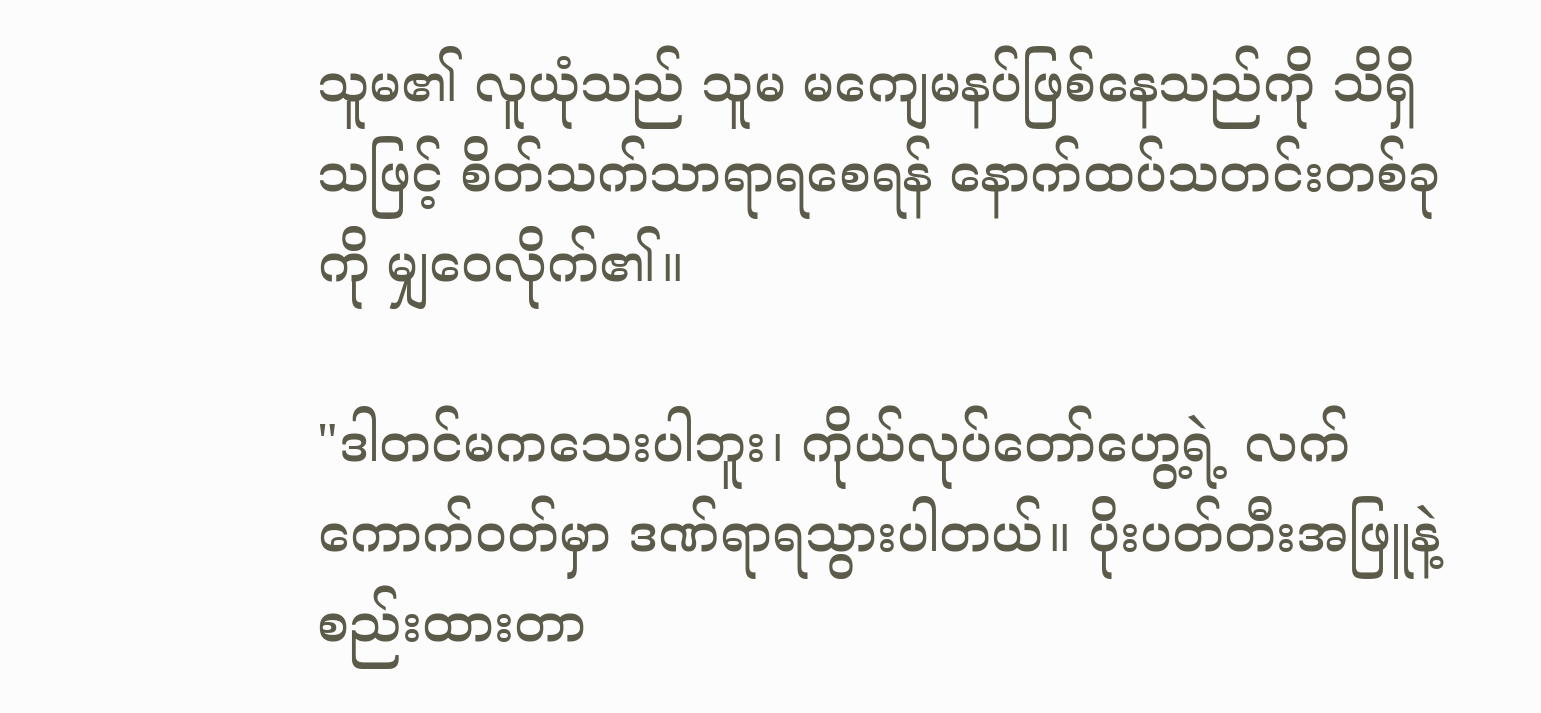သူမ၏ လူယုံသည် သူမ မကျေမနပ်ဖြစ်နေသည်ကို သိရှိသဖြင့် စိတ်သက်သာရာရစေရန် နောက်ထပ်သတင်းတစ်ခုကို မျှဝေလိုက်၏။

"ဒါတင်မကသေးပါဘူး၊ ကိုယ်လုပ်တော်ဟွေ့ရဲ့ လက်ကောက်ဝတ်မှာ ဒဏ်ရာရသွားပါတယ်။ ပိုးပတ်တီးအဖြူနဲ့ စည်းထားတာ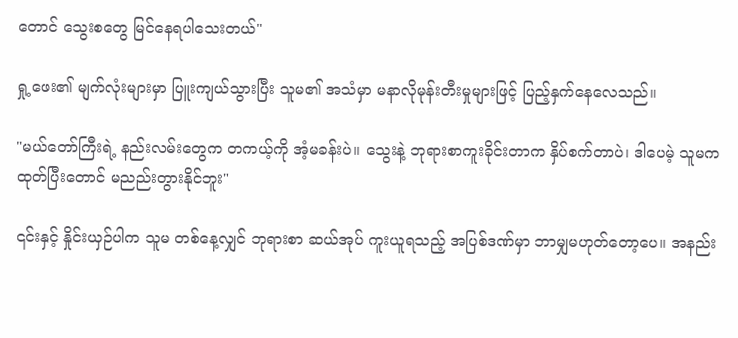တောင် သွေးစတွေ မြင်နေရပါသေးတယ်"

ရှု့ဖေး၏ မျက်လုံးများမှာ ပြူးကျယ်သွားပြီး သူမ၏ အသံမှာ မနာလိုမုန်းတီးမှုများဖြင့် ပြည့်နှက်နေလေသည်။

"မယ်တော်ကြီးရဲ့ နည်းလမ်းတွေက တကယ့်ကို အံ့မခန်းပဲ။ သွေးနဲ့ ဘုရားစာကူးခိုင်းတာက နှိပ်စက်တာပဲ၊ ဒါပေမဲ့ သူမက ထုတ်ပြီးတောင် မညည်းတွားနိုင်ဘူး"

၎င်းနှင့် နှိုင်းယှဉ်ပါက သူမ တစ်နေ့လျှင် ဘုရားစာ ဆယ်အုပ် ကူးယူရသည့် အပြစ်ဒဏ်မှာ ဘာမျှမဟုတ်တော့ပေ။ အနည်း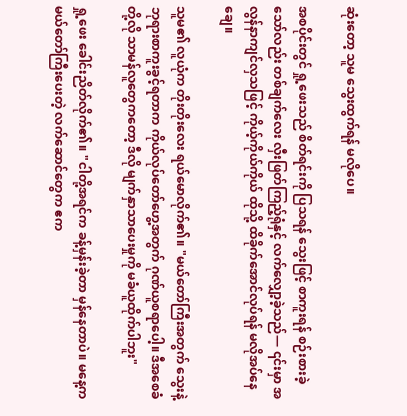ဆုံးတော့ သူမ သွေးထွက်ရန် မလိုပေ။

အစပိုင်းတွင် ရှု့ဖေးသည် စိတ်ရင်းကို ပြသရန် သွေးဖြင့် စာကူးရန် စဉ်းစားခဲ့သော်လည်း တစ်ချက်လေး လှီးဖြတ်ကြည့်ရုံနှင့် လက်လျှော့ခဲ့သည်— ၎င်းမှာ အလွန်နာကျင်လှသဖြင့် ကိုယ့်ကိုယ်ကိုယ် ထိုသို့ ထိခိုက်အောင်လုပ်ရန် မလိုအပ်နေချေ။

သူမ၏ လူယုံက တိုးတိုးလေး ရယ်မောလိုက်၏။ "မယ်တော်ကြီးအတွက် သွေးနဲ့ ဘုရားစာကူးခွင့်ရတာက ကိုယ်လုပ်တော်ဟွေ့အတွက် ဂုဏ်ယူစရာပေါ့။ ဒီအစေခံ တို့လို သာမန်လူတွေကတော့ ဒီလို မျက်နှာသာပေးမှုကို မခံယူထိုက်ပါဘူး"

ရှု့ဖေး ခေါင်းညိတ်လိုက်၏။ "ငါတို့အရင်က ခန့်မှန်းခဲ့တာ မှန်နေတာပဲ။ မနေ့က မယ်တော်ကြီးပေးတဲ့ လက်ဆောင်တွေက ဧက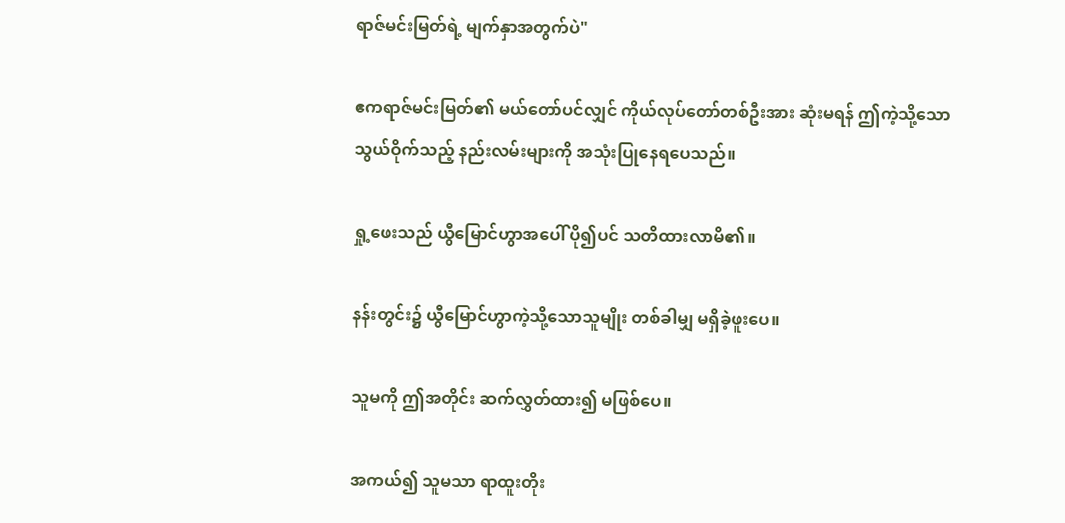ရာဇ်မင်းမြတ်ရဲ့ မျက်နှာအတွက်ပဲ"

ဧကရာဇ်မင်းမြတ်၏ မယ်တော်ပင်လျှင် ကိုယ်လုပ်တော်တစ်ဦးအား ဆုံးမရန် ဤကဲ့သို့သော သွယ်ဝိုက်သည့် နည်းလမ်းများကို အသုံးပြုနေရပေသည်။

ရှု့ဖေးသည် ယွီမြောင်ဟွာအပေါ် ပို၍ပင် သတိထားလာမိ၏။

နန်းတွင်း၌ ယွီမြောင်ဟွာကဲ့သို့သောသူမျိုး တစ်ခါမျှ မရှိခဲ့ဖူးပေ။

သူမကို ဤအတိုင်း ဆက်လွှတ်ထား၍ မဖြစ်ပေ။

အကယ်၍ သူမသာ ရာထူးတိုး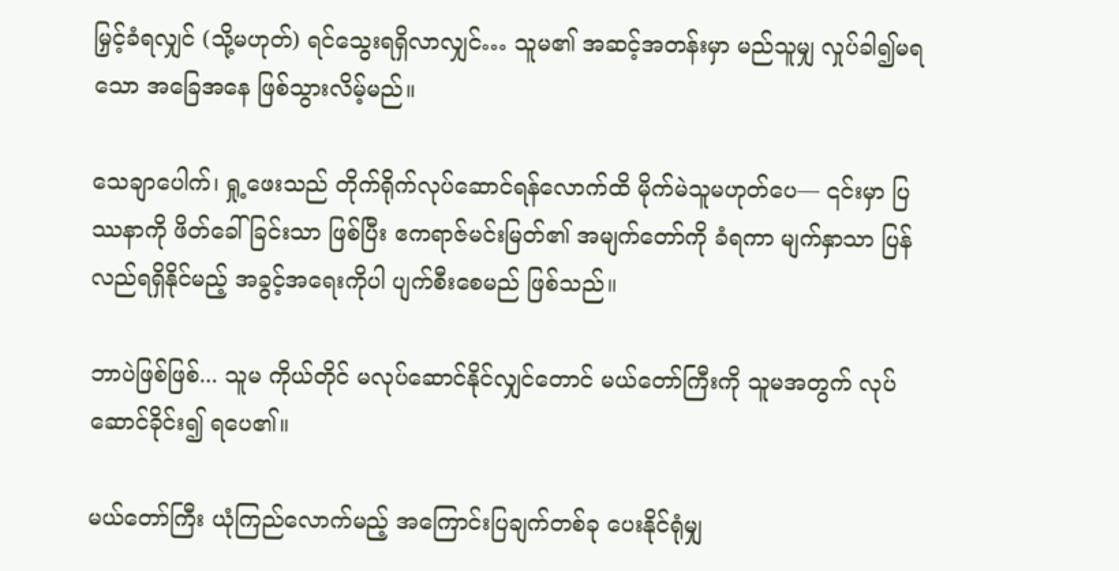မြှင့်ခံရလျှင် (သို့မဟုတ်) ရင်သွေးရရှိလာလျှင်… သူမ၏ အဆင့်အတန်းမှာ မည်သူမျှ လှုပ်ခါ၍မရသော အခြေအနေ ဖြစ်သွားလိမ့်မည်။

သေချာပေါက်၊ ရှု့ဖေးသည် တိုက်ရိုက်လုပ်ဆောင်ရန်လောက်ထိ မိုက်မဲသူမဟုတ်ပေ— ၎င်းမှာ ပြဿနာကို ဖိတ်ခေါ်ခြင်းသာ ဖြစ်ပြီး ဧကရာဇ်မင်းမြတ်၏ အမျက်တော်ကို ခံရကာ မျက်နှာသာ ပြန်လည်ရရှိနိုင်မည့် အခွင့်အရေးကိုပါ ပျက်စီးစေမည် ဖြစ်သည်။

ဘာပဲဖြစ်ဖြစ်... သူမ ကိုယ်တိုင် မလုပ်ဆောင်နိုင်လျှင်တောင် မယ်တော်ကြီးကို သူမအတွက် လုပ်ဆောင်ခိုင်း၍ ရပေ၏။

မယ်တော်ကြီး ယုံကြည်လောက်မည့် အကြောင်းပြချက်တစ်ခု ပေးနိုင်ရုံမျှ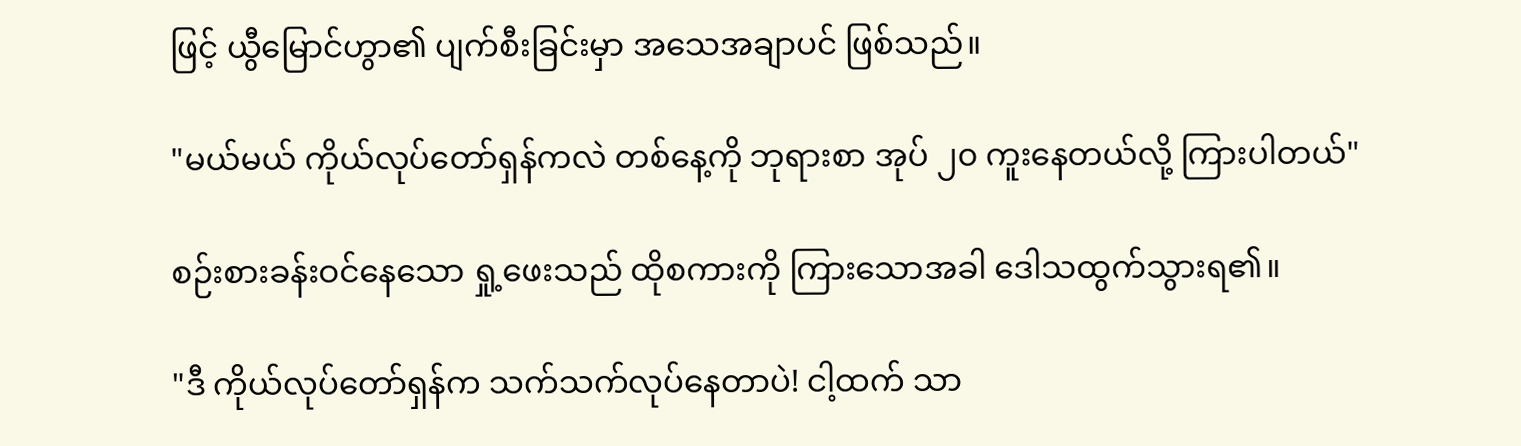ဖြင့် ယွီမြောင်ဟွာ၏ ပျက်စီးခြင်းမှာ အသေအချာပင် ဖြစ်သည်။

"မယ်မယ် ကိုယ်လုပ်တော်ရှန်ကလဲ တစ်နေ့ကို ဘုရားစာ အုပ် ၂၀ ကူးနေတယ်လို့ ကြားပါတယ်"

စဉ်းစားခန်းဝင်နေသော ရှု့ဖေးသည် ထိုစကားကို ကြားသောအခါ ဒေါသထွက်သွားရ၏။

"ဒီ ကိုယ်လုပ်တော်ရှန်က သက်သက်လုပ်နေတာပဲ! ငါ့ထက် သာ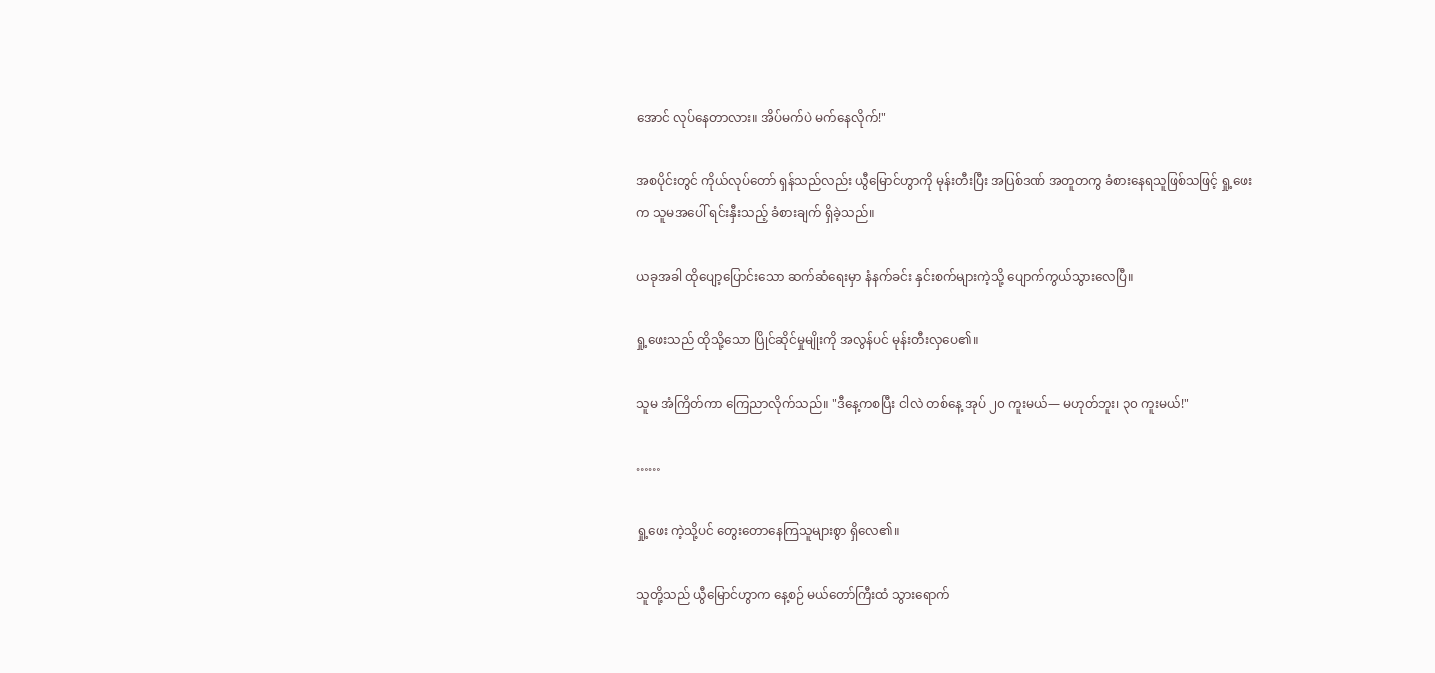အောင် လုပ်နေတာလား။ အိပ်မက်ပဲ မက်နေလိုက်!"

အစပိုင်းတွင် ကိုယ်လုပ်တော် ရှန်သည်လည်း ယွီမြောင်ဟွာကို မုန်းတီးပြီး အပြစ်ဒဏ် အတူတကွ ခံစားနေရသူဖြစ်သဖြင့် ရှု့ဖေးက သူမအပေါ် ရင်းနှီးသည့် ခံစားချက် ရှိခဲ့သည်။

ယခုအခါ ထိုပျော့ပြောင်းသော ဆက်ဆံရေးမှာ နံနက်ခင်း နှင်းစက်များကဲ့သို့ ပျောက်ကွယ်သွားလေပြီ။

ရှု့ဖေးသည် ထိုသို့သော ပြိုင်ဆိုင်မှုမျိုးကို အလွန်ပင် မုန်းတီးလှပေ၏။

သူမ အံကြိတ်ကာ ကြေညာလိုက်သည်။ "ဒီနေ့ကစပြီး ငါလဲ တစ်နေ့ အုပ် ၂၀ ကူးမယ်— မဟုတ်ဘူး၊ ၃၀ ကူးမယ်!"

……

ရှု့ဖေး ကဲ့သို့ပင် တွေးတောနေကြသူများစွာ ရှိလေ၏။

သူတို့သည် ယွီမြောင်ဟွာက နေ့စဉ် မယ်တော်ကြီးထံ သွားရောက်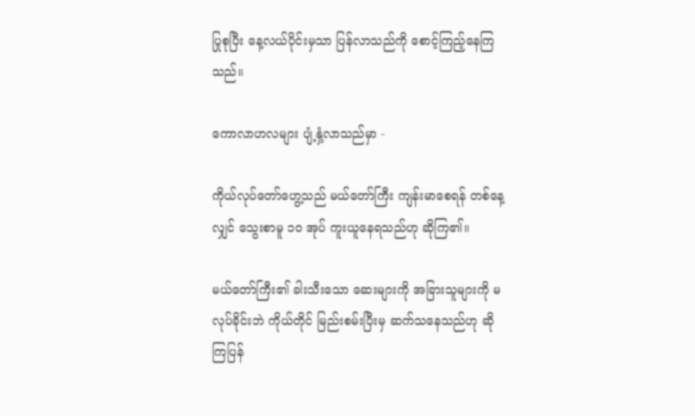ပြုစုပြီး နေ့လယ်ပိုင်းမှသာ ပြန်လာသည်ကို စောင့်ကြည့်နေကြသည်။

ကောလာဟလများ ပျံ့နှံ့လာသည်မှာ -

ကိုယ်လုပ်တော်ဟွေ့သည် မယ်တော်ကြီး ကျန်းမာစေရန် တစ်နေ့လျှင် သွေးစာမူ ၁၀ အုပ် ကူးယူနေရသည်ဟု ဆိုကြ၏။

မယ်တော်ကြီး၏ ခါးသီးသော ဆေးများကို အခြားသူများကို မလုပ်ခိုင်းဘဲ ကိုယ်တိုင် မြည်းစမ်းပြီးမှ ဆက်သနေသည်ဟု ဆိုကြပြန်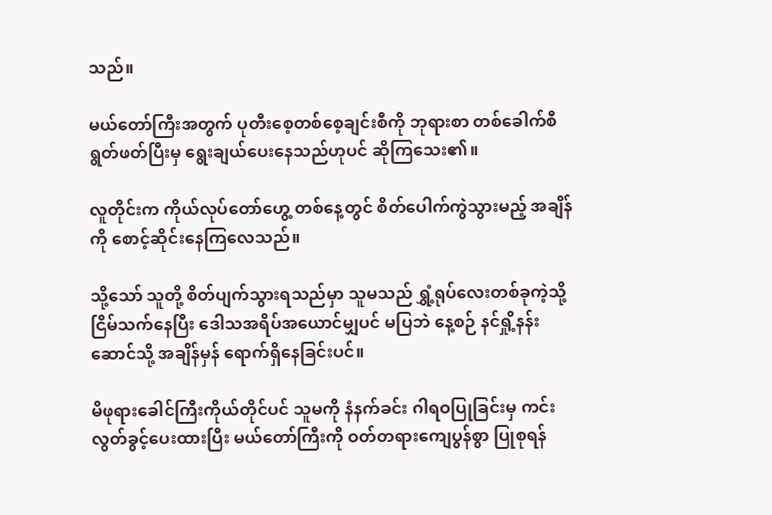သည်။

မယ်တော်ကြီးအတွက် ပုတီးစေ့တစ်စေ့ချင်းစီကို ဘုရားစာ တစ်ခေါက်စီ ရွတ်ဖတ်ပြီးမှ ရွေးချယ်ပေးနေသည်ဟုပင် ဆိုကြသေး၏။

လူတိုင်းက ကိုယ်လုပ်တော်ဟွေ့ တစ်နေ့တွင် စိတ်ပေါက်ကွဲသွားမည့် အချိန်ကို စောင့်ဆိုင်းနေကြလေသည်။

သို့သော် သူတို့ စိတ်ပျက်သွားရသည်မှာ သူမသည် ရွှံ့ရုပ်လေးတစ်ခုကဲ့သို့ ငြိမ်သက်နေပြီး ဒေါသအရိပ်အယောင်မျှပင် မပြဘဲ နေ့စဉ် နင်ရှို့နန်းဆောင်သို့ အချိန်မှန် ရောက်ရှိနေခြင်းပင်။

မိဖုရားခေါင်ကြီးကိုယ်တိုင်ပင် သူမကို နံနက်ခင်း ဂါရဝပြုခြင်းမှ ကင်းလွတ်ခွင့်ပေးထားပြီး မယ်တော်ကြီးကို ဝတ်တရားကျေပွန်စွာ ပြုစုရန်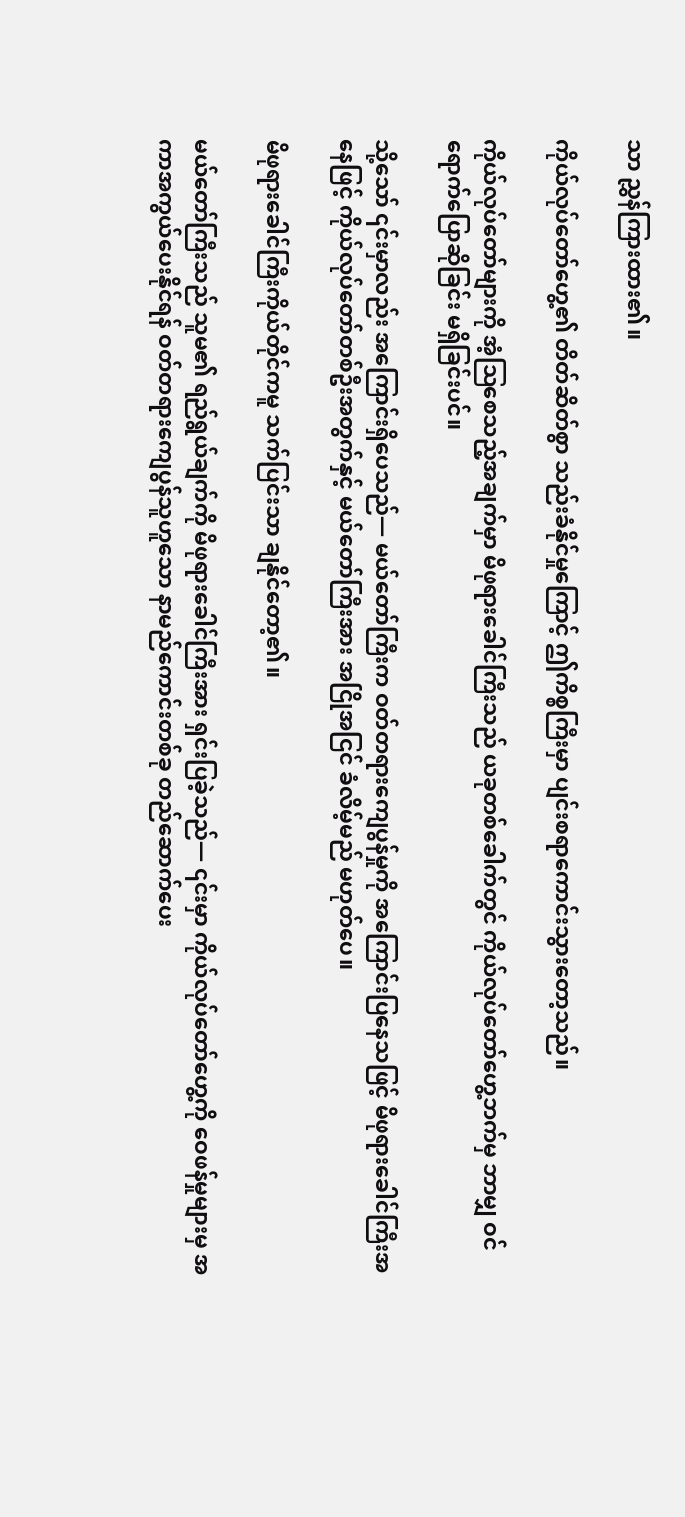သာ ညွှန်ကြားထား၏။

ကိုယ်လုပ်တော်ဟွေ့၏ တိတ်ဆိတ်စွာ သည်းခံနိုင်မှုကြောင့် ဤကိစ္စကြီးမှာ ပျင်းစရာကောင်းသွားတော့သည်။

ကိုယ်လုပ်တော်များကို အံ့ဩစေသည့်အချက်မှာ မိဖုရားခေါင်ကြီးသည် ယခုတစ်ခေါက်တွင် ကိုယ်လုပ်တော်ဟွေ့ဘက်မှ ဘာမျှ ဝင်ရောက်ပြောဆိုခြင်း မရှိခြင်းပင်။

သို့သော် ၎င်းမှာလည်း အကြောင်းရှိပေသည်— မယ်တော်ကြီးက ဝတ်တရားကျေပွန်မှုကို အကြောင်းပြနေသဖြင့် မိဖုရားခေါင်ကြီးအနေဖြင့် ကိုယ်လုပ်တော်တစ်ဦးအတွက်နှင့် မယ်တော်ကြီးအား အငြိုအငြင် ခံလိမ့်မည် မဟုတ်ပေ။

မိဖုရားခေါင်ကြီးကိုယ်တိုင်ကမူ သက်ပြင်းသာ ချနိုင်တော့၏။

မယ်တော်ကြီးသည် သူမ၏ ရည်ရွယ်ချက်ကို မိဖုရားခေါင်ကြီးအား ရှင်းပြခဲ့သည်— ၎င်းမှာ ကိုယ်လုပ်တော်ဟွေ့ကို ဝေဖန်မှုများမှ အကာအကွယ်ပေးနိုင်ရန် ဝတ်တရားကျေပွန်သူဟူသော နာမည်ကောင်းတစ်ခု တည်ဆောက်ပေး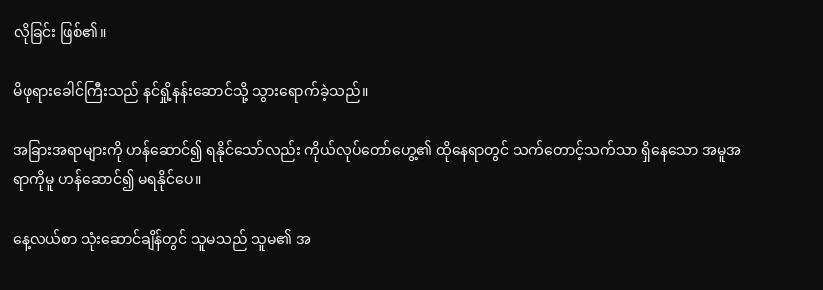လိုခြင်း ဖြစ်၏။

မိဖုရားခေါင်ကြီးသည် နင်ရှို့နန်းဆောင်သို့ သွားရောက်ခဲ့သည်။

အခြားအရာများကို ဟန်ဆောင်၍ ရနိုင်သော်လည်း ကိုယ်လုပ်တော်ဟွေ့၏ ထိုနေရာတွင် သက်တောင့်သက်သာ ရှိနေသော အမူအရာကိုမူ ဟန်ဆောင်၍ မရနိုင်ပေ။

နေ့လယ်စာ သုံးဆောင်ချိန်တွင် သူမသည် သူမ၏ အ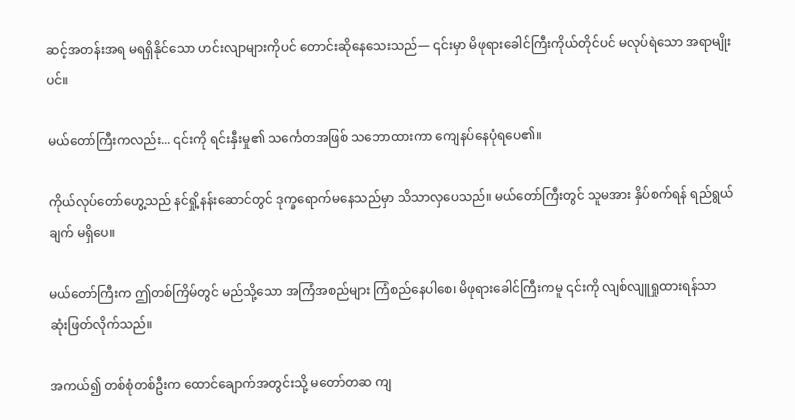ဆင့်အတန်းအရ မရရှိနိုင်သော ဟင်းလျာများကိုပင် တောင်းဆိုနေသေးသည်— ၎င်းမှာ မိဖုရားခေါင်ကြီးကိုယ်တိုင်ပင် မလုပ်ရဲသော အရာမျိုးပင်။

မယ်တော်ကြီးကလည်း... ၎င်းကို ရင်းနှီးမှု၏ သင်္ကေတအဖြစ် သဘောထားကာ ကျေနပ်နေပုံရပေ၏။

ကိုယ်လုပ်တော်ဟွေ့သည် နင်ရှို့နန်းဆောင်တွင် ဒုက္ခရောက်မနေသည်မှာ သိသာလှပေသည်။ မယ်တော်ကြီးတွင် သူမအား နှိပ်စက်ရန် ရည်ရွယ်ချက် မရှိပေ။

မယ်တော်ကြီးက ဤတစ်ကြိမ်တွင် မည်သို့သော အကြံအစည်များ ကြံစည်နေပါစေ၊ မိဖုရားခေါင်ကြီးကမူ ၎င်းကို လျစ်လျူရှုထားရန်သာ ဆုံးဖြတ်လိုက်သည်။

အကယ်၍ တစ်စုံတစ်ဦးက ထောင်ချောက်အတွင်းသို့ မတော်တဆ ကျ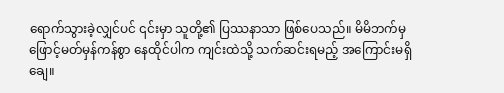ရောက်သွားခဲ့လျှင်ပင် ၎င်းမှာ သူတို့၏ ပြဿနာသာ ဖြစ်ပေသည်။ မိမိဘက်မှ ဖြောင့်မတ်မှန်ကန်စွာ နေထိုင်ပါက ကျင်းထဲသို့ သက်ဆင်းရမည့် အကြောင်းမရှိချေ။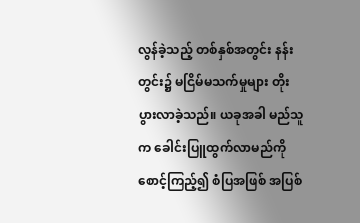လွန်ခဲ့သည့် တစ်နှစ်အတွင်း နန်းတွင်း၌ မငြိမ်မသက်မှုများ တိုးပွားလာခဲ့သည်။ ယခုအခါ မည်သူက ခေါင်းပြူထွက်လာမည်ကို စောင့်ကြည့်၍ စံပြအဖြစ် အပြစ်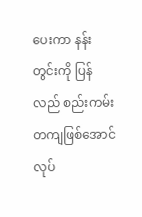ပေးကာ နန်းတွင်းကို ပြန်လည် စည်းကမ်းတကျဖြစ်အောင် လုပ်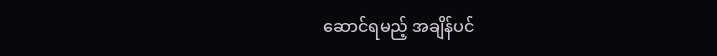ဆောင်ရမည့် အချိန်ပင်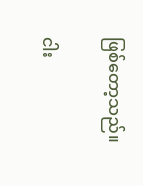ဖြစ်တော့သည်။

ငါး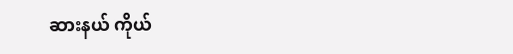ဆားနယ် ကိုယ်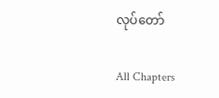လုပ်တော်

All Chapters